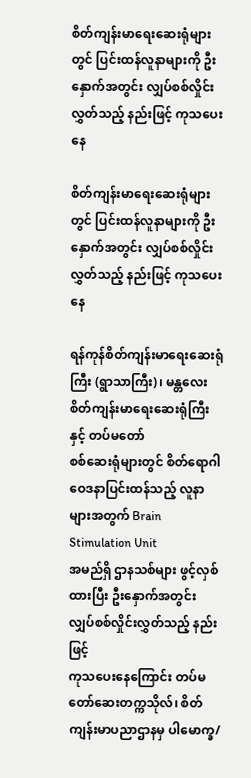စိတ်ကျန်းမာရေးဆေးရုံများတွင် ပြင်းထန်လူနာများကို ဦးနှောက်အတွင်း လျှပ်စစ်လှိုင်းလွှတ်သည့် နည်းဖြင့် ကုသပေးနေ

စိတ်ကျန်းမာရေးဆေးရုံများတွင် ပြင်းထန်လူနာများကို ဦးနှောက်အတွင်း လျှပ်စစ်လှိုင်းလွှတ်သည့် နည်းဖြင့် ကုသပေးနေ

ရန်ကုန်စိတ်ကျန်းမာရေးဆေးရုံကြီး (ရွာသာကြီး)၊ မန္တလေးစိတ်ကျန်းမာရေးဆေးရုံကြီးနှင့် တပ်မတော်
စစ်ဆေးရုံများတွင် စိတ်ရောဂါ ဝေဒနာပြင်းထန်သည့် လူနာများအတွက် Brain Stimulation Unit
အမည်ရှိ ဌာနသစ်များ ဖွင့်လှစ်ထားပြီး ဦးနှောက်အတွင်း လျှပ်စစ်လှိုင်းလွှတ်သည့် နည်းဖြင့်
ကုသပေးနေကြောင်း တပ်မတော်ဆေးတက္ကသိုလ်၊ စိတ်ကျန်းမာပညာဌာနမှ ပါမောက္ခ/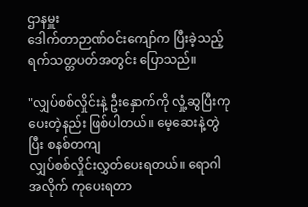ဌာနမှူး
ဒေါက်တာဉာဏ်ဝင်းကျော်က ပြီးခဲ့သည့် ရက်သတ္တပတ်အတွင်း ပြောသည်။

"လျှပ်စစ်လှိုင်းနဲ့ ဦးနှောက်ကို လှုံ့ဆွပြီးကုပေးတဲ့နည်း ဖြစ်ပါတယ်။ မေ့ဆေးနဲ့တွဲပြီး စနစ်တကျ
လျှပ်စစ်လှိုင်းလွှတ်ပေးရတယ်။ ရောဂါအလိုက် ကုပေးရတာ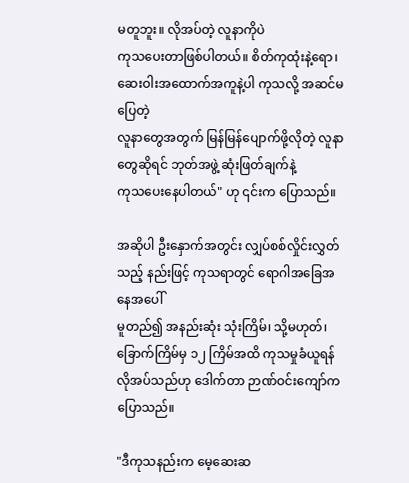မတူဘူး။ လိုအပ်တဲ့ လူနာကိုပဲ
ကုသပေးတာဖြစ်ပါတယ်။ စိတ်ကုထုံးနဲ့ရော၊ ဆေးဝါးအထောက်အကူနဲ့ပါ ကုသလို့ အဆင်မပြေတဲ့
လူနာတွေအတွက် မြန်မြန်ပျောက်ဖို့လိုတဲ့ လူနာတွေဆိုရင် ဘုတ်အဖွဲ့ ဆုံးဖြတ်ချက်နဲ့
ကုသပေးနေပါတယ်" ဟု ၎င်းက ပြောသည်။

အဆိုပါ ဦးနှောက်အတွင်း လျှပ်စစ်လှိုင်းလွှတ်သည့် နည်းဖြင့် ကုသရာတွင် ရောဂါအခြေအနေအပေါ်
မူတည်၍ အနည်းဆုံး သုံးကြိမ်၊ သို့မဟုတ်၊ ခြောက်ကြိမ်မှ ၁၂ ကြိမ်အထိ ကုသမှုခံယူရန်
လိုအပ်သည်ဟု ဒေါက်တာ ဉာဏ်ဝင်းကျော်က ပြောသည်။

"ဒီကုသနည်းက မေ့ဆေးဆ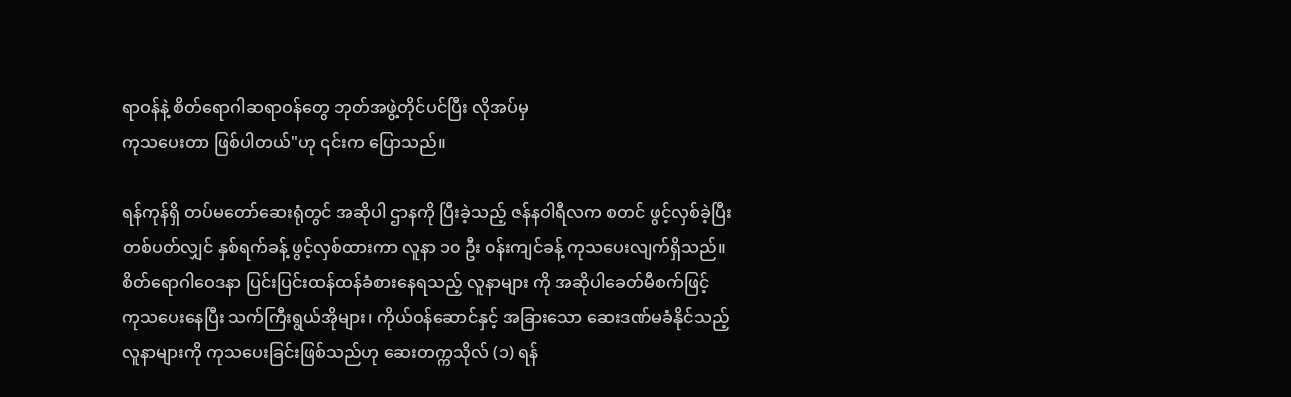ရာဝန်နဲ့ စိတ်ရောဂါဆရာဝန်တွေ ဘုတ်အဖွဲ့တိုင်ပင်ပြီး လိုအပ်မှ
ကုသပေးတာ ဖြစ်ပါတယ်"ဟု ၎င်းက ပြောသည်။

ရန်ကုန်ရှိ တပ်မတော်ဆေးရုံတွင် အဆိုပါ ဌာနကို ပြီးခဲ့သည့် ဇန်နဝါရီလက စတင် ဖွင့်လှစ်ခဲ့ပြီး
တစ်ပတ်လျှင် နှစ်ရက်ခန့် ဖွင့်လှစ်ထားကာ လူနာ ၁၀ ဦး ၀န်းကျင်ခန့် ကုသပေးလျက်ရှိသည်။
စိတ်ရောဂါဝေဒနာ ပြင်းပြင်းထန်ထန်ခံစားနေရသည့် လူနာများ ကို အဆိုပါခေတ်မီစက်ဖြင့်
ကုသပေးနေပြီး သက်ကြီးရွယ်အိုများ၊ ကိုယ်ဝန်ဆောင်နှင့် အခြားသော ဆေးဒဏ်မခံနိုင်သည့်
လူနာများကို ကုသပေးခြင်းဖြစ်သည်ဟု ဆေးတက္ကသိုလ် (၁) ရန်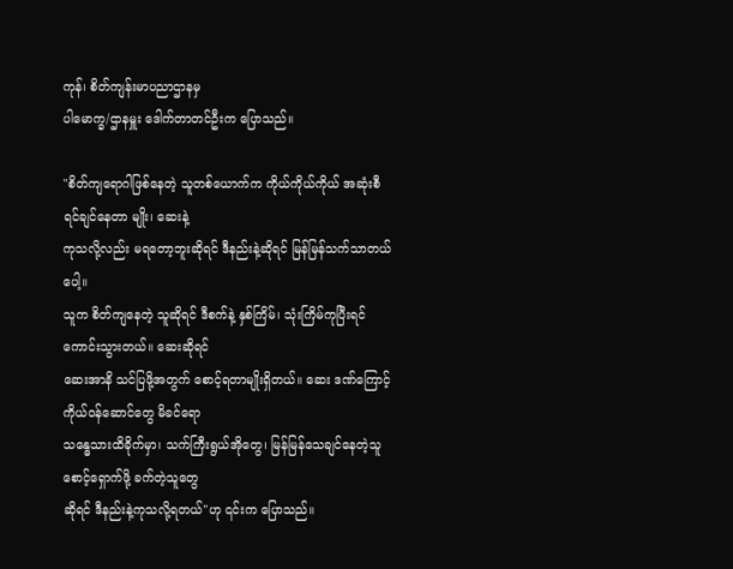ကုန်၊ စိတ်ကျန်းမာပညာဌာနမှ
ပါမောက္ခ/ဌာနမှူး ဒေါက်တာတင်ဦးက ပြောသည်။

"စိတ်ကျရောဂါဖြစ်နေတဲ့ သူတစ်ယောက်က ကိုယ်ကိုယ်ကိုယ် အဆုံးစီရင်ချင်နေတာ မျိုး၊ ဆေးနဲ့
ကုသလို့လည်း မရတော့ဘူးဆိုရင် ဒီနည်းနဲ့ဆိုရင် မြန်မြန်သက်သာတယ်ပေါ့။
သူက စိတ်ကျနေတဲ့ သူဆိုရင် ဒီစက်နဲ့ နှစ်ကြိမ်၊ သုံးကြိမ်ကုပြီးရင် ကောင်းသွားတယ်။ ဆေးဆိုရင်
ဆေးအာနိ သင်ပြဖို့အတွက် စောင့်ရတာမျိုးရှိတယ်။ ဆေး ဒဏ်ကြောင့် ကိုယ်ဝန်ဆောင်တွေ မိခင်ရော
သန္ဓေသားထိခိုက်မှာ၊ သက်ကြီးရွယ်အိုတွေ၊ မြန်မြန်သေချင်နေတဲ့သူ စောင့်ရှောက်ဖို့ ခက်တဲ့သူတွေ
ဆိုရင် ဒီနည်းနဲ့ကုသလို့ရတယ်"ဟု ၎င်းက ပြောသည်။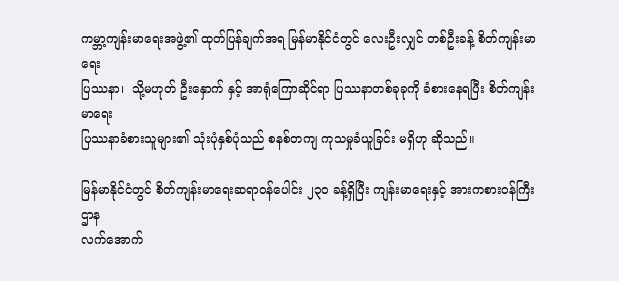ကမ္ဘာ့ကျန်းမာရေးအဖွဲ့၏ ထုတ်ပြန်ချက်အရ မြန်မာနိုင်ငံတွင် လေးဦးလျှင် တစ်ဦးခန့် စိတ်ကျန်းမာရေး
ပြဿနာ၊  သို့မဟုတ် ဦးနှောက် နှင့် အာရုံကြောဆိုင်ရာ ပြဿနာတစ်ခုခုကို ခံစားနေရပြီး စိတ်ကျန်းမာရေး
ပြဿနာခံစားသူများ၏ သုံးပုံနှစ်ပုံသည် စနစ်တကျ ကုသမှုခံယူခြင်း မရှိဟု ဆိုသည်။

မြန်မာနိုင်ငံတွင် စိတ်ကျန်းမာရေးဆရာဝန်ပေါင်း ၂၃၀ ခန့်ရှိပြီး ကျန်းမာရေးနှင့် အားကစားဝန်ကြီးဌာန
လက်အောက်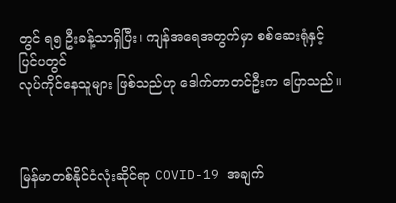တွင် ရ၅ ဦးခန့်သာရှိပြီး၊ ကျန်အရေအတွက်မှာ စစ်ဆေးရုံနှင့် ပြင်ပတွင်
လုပ်ကိုင်နေသူများ ဖြစ်သည်ဟု ဒေါက်တာတင်ဦးက ပြောသည်။



မြန်မာတစ်နိုင်ငံလုံးဆိုင်ရာ COVID-19 အချက်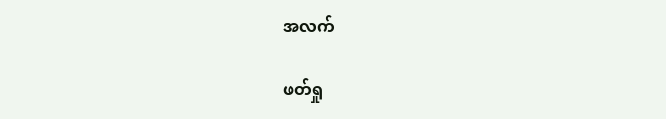အလက်

ဖတ်ရှု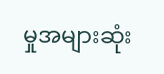မှုအများဆုံး